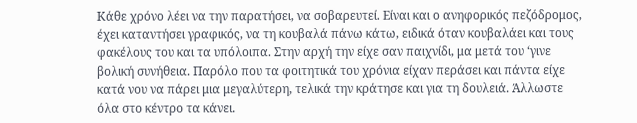Κάθε χρόνο λέει να την παρατήσει, να σοβαρευτεί. Είναι και ο ανηφορικός πεζόδρομος, έχει καταντήσει γραφικός, να τη κουβαλά πάνω κάτω, ειδικά όταν κουβαλάει και τους φακέλους του και τα υπόλοιπα. Στην αρχή την είχε σαν παιχνίδι, μα μετά του ‘γινε βολική συνήθεια. Παρόλο που τα φοιτητικά του χρόνια είχαν περάσει και πάντα είχε κατά νου να πάρει μια μεγαλύτερη, τελικά την κράτησε και για τη δουλειά. Άλλωστε όλα στο κέντρο τα κάνει.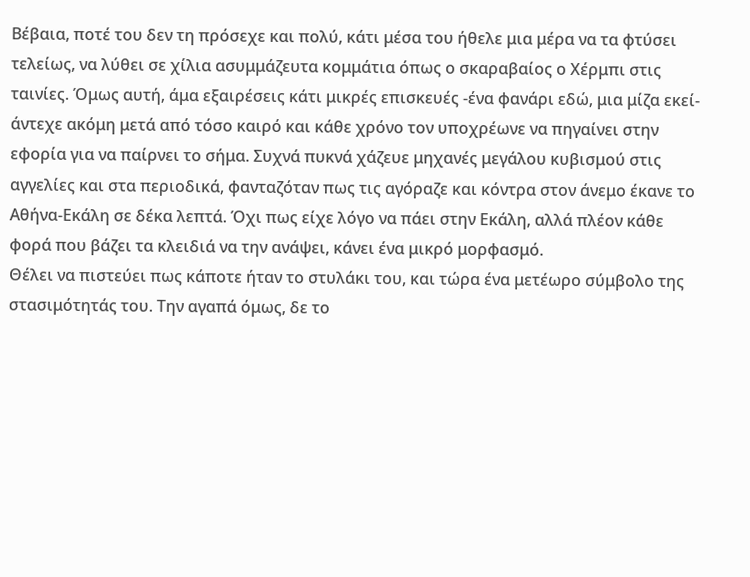Βέβαια, ποτέ του δεν τη πρόσεχε και πολύ, κάτι μέσα του ήθελε μια μέρα να τα φτύσει τελείως, να λύθει σε χίλια ασυμμάζευτα κομμάτια όπως ο σκαραβαίος ο Χέρμπι στις ταινίες. Όμως αυτή, άμα εξαιρέσεις κάτι μικρές επισκευές -ένα φανάρι εδώ, μια μίζα εκεί- άντεχε ακόμη μετά από τόσο καιρό και κάθε χρόνο τον υποχρέωνε να πηγαίνει στην εφορία για να παίρνει το σήμα. Συχνά πυκνά χάζευε μηχανές μεγάλου κυβισμού στις αγγελίες και στα περιοδικά, φανταζόταν πως τις αγόραζε και κόντρα στον άνεμο έκανε το Αθήνα-Εκάλη σε δέκα λεπτά. Όχι πως είχε λόγο να πάει στην Εκάλη, αλλά πλέον κάθε φορά που βάζει τα κλειδιά να την ανάψει, κάνει ένα μικρό μορφασμό.
Θέλει να πιστεύει πως κάποτε ήταν το στυλάκι του, και τώρα ένα μετέωρο σύμβολο της στασιμότητάς του. Την αγαπά όμως, δε το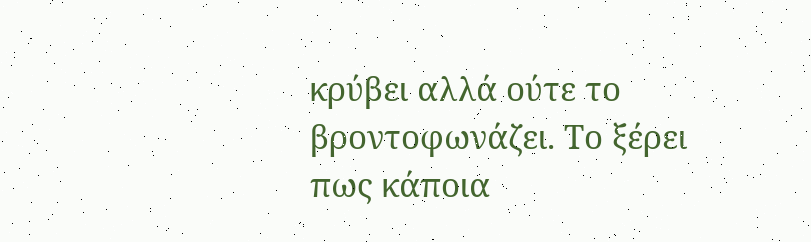κρύβει αλλά ούτε το βροντοφωνάζει. Το ξέρει πως κάποια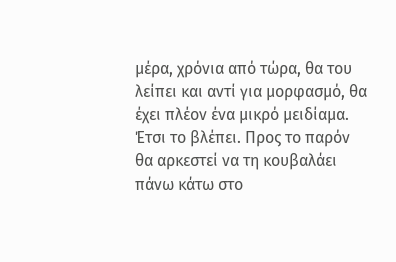μέρα, χρόνια από τώρα, θα του λείπει και αντί για μορφασμό, θα έχει πλέον ένα μικρό μειδίαμα. Έτσι το βλέπει. Προς το παρόν θα αρκεστεί να τη κουβαλάει πάνω κάτω στο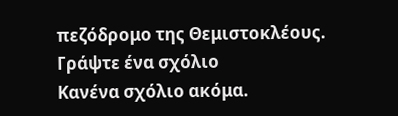πεζόδρομο της Θεμιστοκλέους.
Γράψτε ένα σχόλιο
Κανένα σχόλιο ακόμα.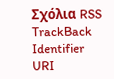Σχόλια RSS TrackBack Identifier URI